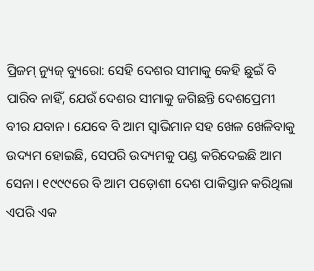ପ୍ରିଜମ୍ ନ୍ୟୁଜ୍ ବ୍ୟୁରୋ: ସେହି ଦେଶର ସୀମାକୁ କେହି ଛୁଇଁ ବି ପାରିବ ନାହିଁ, ଯେଉଁ ଦେଶର ସୀମାକୁ ଜଗିଛନ୍ତି ଦେଶପ୍ରେମୀ ବୀର ଯବାନ। ଯେବେ ବି ଆମ ସ୍ୱାଭିମାନ ସହ ଖେଳ ଖେଳିବାକୁ ଉଦ୍ୟମ ହୋଇଛି, ସେପରି ଉଦ୍ୟମକୁ ପଣ୍ଡ କରିଦେଇଛି ଆମ ସେନା। ୧୯୯୯ରେ ବି ଆମ ପଡ଼ୋଶୀ ଦେଶ ପାକିସ୍ତାନ କରିଥିଲା ଏପରି ଏକ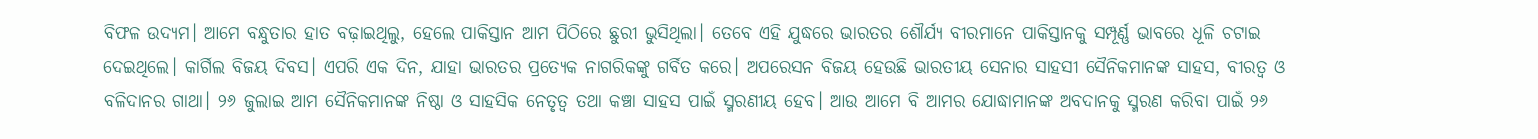ବିଫଳ ଉଦ୍ୟମ। ଆମେ ବନ୍ଧୁତାର ହାତ ବଢ଼ାଇଥିଲୁ, ହେଲେ ପାକିସ୍ତାନ ଆମ ପିଠିରେ ଛୁରୀ ଭୁସିଥିଲା। ତେବେ ଏହି ଯୁଦ୍ଧରେ ଭାରତର ଶୌର୍ଯ୍ୟ ବୀରମାନେ ପାକିସ୍ତାନକୁ ସମ୍ପୂର୍ଣ୍ଣ ଭାବରେ ଧୂଳି ଚଟାଇ ଦେଇଥିଲେ। କାର୍ଗିଲ ବିଜୟ ଦିବସ। ଏପରି ଏକ ଦିନ, ଯାହା ଭାରତର ପ୍ରତ୍ୟେକ ନାଗରିକଙ୍କୁ ଗର୍ବିତ କରେ। ଅପରେସନ ବିଜୟ ହେଉଛି ଭାରତୀୟ ସେନାର ସାହସୀ ସୈନିକମାନଙ୍କ ସାହସ, ବୀରତ୍ୱ ଓ ବଳିଦାନର ଗାଥା। ୨୬ ଜୁଲାଇ ଆମ ସୈନିକମାନଙ୍କ ନିଷ୍ଠା ଓ ସାହସିକ ନେତୃତ୍ୱ ତଥା କଞ୍ଚା ସାହସ ପାଇଁ ସ୍ମରଣୀୟ ହେବ। ଆଉ ଆମେ ବି ଆମର ଯୋଦ୍ଧାମାନଙ୍କ ଅବଦାନକୁ ସ୍ମରଣ କରିବା ପାଇଁ ୨୬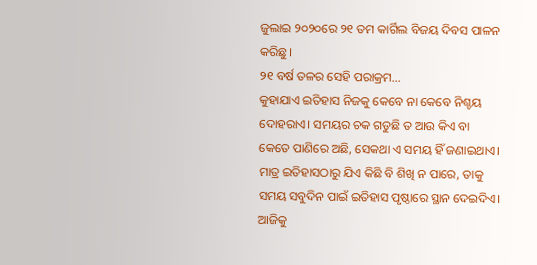ଜୁଲାଇ ୨୦୨୦ରେ ୨୧ ତମ କାର୍ଗିଲ ବିଜୟ ଦିବସ ପାଳନ କରିଛୁ।
୨୧ ବର୍ଷ ତଳର ସେହି ପରାକ୍ରମ…
କୁହାଯାଏ ଇତିହାସ ନିଜକୁ କେବେ ନା କେବେ ନିଶ୍ଚୟ ଦୋହରାଏ। ସମୟର ଚକ ଗଡୁଛି ତ ଆଉ କିଏ ବା କେତେ ପାଣିରେ ଅଛି, ସେକଥା ଏ ସମୟ ହିଁ ଜଣାଇଥାଏ। ମାତ୍ର ଇତିହାସଠାରୁ ଯିଏ କିଛି ବି ଶିଖି ନ ପାରେ, ତାକୁ ସମୟ ସବୁଦିନ ପାଇଁ ଇତିହାସ ପୃଷ୍ଠାରେ ସ୍ଥାନ ଦେଇଦିଏ। ଆଜିକୁ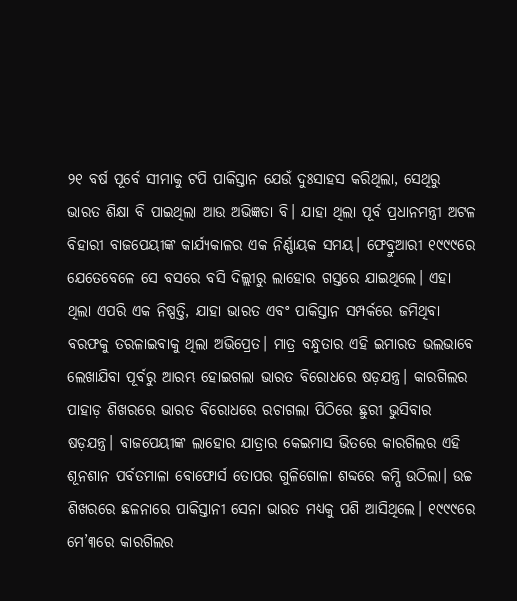୨୧ ବର୍ଷ ପୂର୍ବେ ସୀମାକୁ ଟପି ପାକିସ୍ତାନ ଯେଉଁ ଦୁଃସାହସ କରିଥିଲା, ସେଥିରୁ ଭାରତ ଶିକ୍ଷା ବି ପାଇଥିଲା ଆଉ ଅଭିଜ୍ଞତା ବି। ଯାହା ଥିଲା ପୂର୍ବ ପ୍ରଧାନମନ୍ତ୍ରୀ ଅଟଳ ବିହାରୀ ବାଜପେୟୀଙ୍କ କାର୍ଯ୍ୟକାଳର ଏକ ନିର୍ଣ୍ଣାୟକ ସମୟ। ଫେବ୍ରୁଆରୀ ୧୯୯୯ରେ ଯେତେବେଳେ ସେ ବସରେ ବସି ଦିଲ୍ଲୀରୁ ଲାହୋର ଗସ୍ତରେ ଯାଇଥିଲେ। ଏହା ଥିଲା ଏପରି ଏକ ନିଷ୍ପତ୍ତି, ଯାହା ଭାରତ ଏବଂ ପାକିସ୍ତାନ ସମ୍ପର୍କରେ ଜମିଥିବା ବରଫକୁ ତରଳାଇବାକୁ ଥିଲା ଅଭିପ୍ରେତ। ମାତ୍ର ବନ୍ଧୁତାର ଏହି ଇମାରତ ଭଲଭାବେ ଲେଖାଯିବା ପୂର୍ବରୁ ଆରମ୍ଭ ହୋଇଗଲା ଭାରତ ବିରୋଧରେ ଷଡ଼ଯନ୍ତ୍ର। କାରଗିଲର ପାହାଡ଼ ଶିଖରରେ ଭାରତ ବିରୋଧରେ ରଚାଗଲା ପିଠିରେ ଛୁରୀ ଭୁସିବାର ଷଡ଼ଯନ୍ତ୍ର। ବାଜପେୟୀଙ୍କ ଲାହୋର ଯାତ୍ରାର କେଇମାସ ଭିତରେ କାରଗିଲର ଏହି ଶୂନଶାନ ପର୍ବତମାଳା ବୋଫୋର୍ସ ତୋପର ଗୁଳିଗୋଳା ଶବ୍ଦରେ କମ୍ପି ଉଠିଲା। ଉଚ୍ଚ ଶିଖରରେ ଛଳନାରେ ପାକିସ୍ତାନୀ ସେନା ଭାରତ ମଧ୍ୟକୁ ପଶି ଆସିଥିଲେ। ୧୯୯୯ରେ ମେ’୩ରେ କାରଗିଲର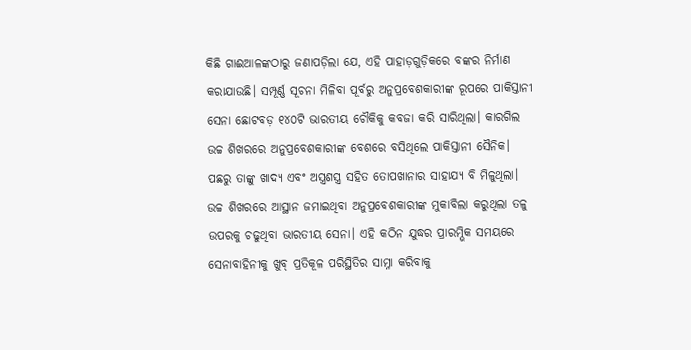କିଛି ଗାଈଆଳଙ୍କଠାରୁ ଜଣାପଡ଼ିଲା ଯେ, ଏହି ପାହାଡ଼ଗୁଡ଼ିକରେ ବଙ୍କର ନିର୍ମାଣ କରାଯାଉଛି। ସମ୍ପୂର୍ଣ୍ଣ ସୂଚନା ମିଳିବା ପୂର୍ବରୁ ଅନୁପ୍ରବେଶକାରୀଙ୍କ ରୂପରେ ପାକିସ୍ତାନୀ ସେନା ଛୋଟବଡ଼ ୧୪୦ଟି ଭାରତୀୟ ଚୌକିକୁ କବଜା କରି ସାରିଥିଲା। କାରଗିଲ ଉଚ୍ଚ ଶିଖରରେ ଅନୁପ୍ରବେଶକାରୀଙ୍କ ବେଶରେ ବସିଥିଲେ ପାକିସ୍ତାନୀ ସୈନିକ। ପଛରୁ ତାଙ୍କୁ ଖାଦ୍ୟ ଏବଂ ଅସ୍ତ୍ରଶସ୍ତ୍ର ସହିତ ତୋପଖାନାର ସାହାଯ୍ୟ ବି ମିଳୁଥିଲା। ଉଚ୍ଚ ଶିଖରରେ ଆସ୍ଥାନ ଜମାଇଥିବା ଅନୁପ୍ରବେଶକାରୀଙ୍କ ମୁକାବିଲା କରୁଥିଲା ତଳୁ ଉପରକୁ ଚଢୁଥିବା ଭାରତୀୟ ସେନା। ଏହି କଠିନ ଯୁଦ୍ଧର ପ୍ରାରମ୍ଭିକ ସମୟରେ ସେନାବାହିନୀକୁ ଖୁବ୍ ପ୍ରତିକୂଳ ପରିସ୍ଥିତିର ସାମ୍ନା କରିବାକୁ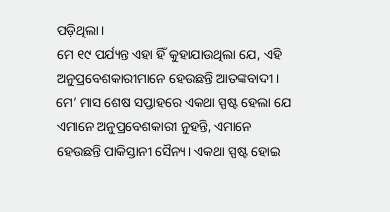ପଡ଼ିଥିଲା।
ମେ ୧୯ ପର୍ଯ୍ୟନ୍ତ ଏହା ହିଁ କୁହାଯାଉଥିଲା ଯେ, ଏହି ଅନୁପ୍ରବେଶକାରୀମାନେ ହେଉଛନ୍ତି ଆତଙ୍କବାଦୀ। ମେ’ ମାସ ଶେଷ ସପ୍ତାହରେ ଏକଥା ସ୍ପଷ୍ଟ ହେଲା ଯେ ଏମାନେ ଅନୁପ୍ରବେଶକାରୀ ନୁହନ୍ତି, ଏମାନେ ହେଉଛନ୍ତି ପାକିସ୍ତାନୀ ସୈନ୍ୟ। ଏକଥା ସ୍ପଷ୍ଟ ହୋଇ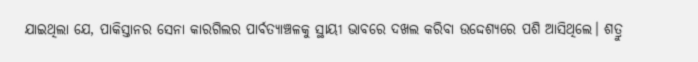ଯାଇଥିଲା ଯେ, ପାକିସ୍ତାନର ସେନା କାରଗିଲର ପାର୍ବତ୍ୟାଞ୍ଚଳକୁ ସ୍ଥାୟୀ ଭାବରେ ଦଖଲ କରିବା ଉଦ୍ଦେଶ୍ୟରେ ପଶି ଆସିଥିଲେ। ଶତ୍ରୁ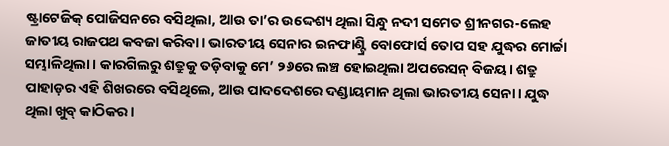ଷ୍ଟ୍ରାଟେଜିକ୍ ପୋଜିସନରେ ବସିଥିଲା, ଆଉ ତା’ର ଉଦ୍ଦେଶ୍ୟ ଥିଲା ସିନ୍ଧୁ ନଦୀ ସମେତ ଶ୍ରୀନଗର-ଲେହ ଜାତୀୟ ରାଜପଥ କବଜା କରିବା। ଭାରତୀୟ ସେନାର ଇନଫାଣ୍ଟ୍ରି ବୋଫୋର୍ସ ତୋପ ସହ ଯୁଦ୍ଧର ମୋର୍ଚ୍ଚା ସମ୍ଭାଳିଥିଲା। କାରଗିଲରୁ ଶତ୍ରୁକୁ ତଡ଼ିବାକୁ ମେ’ ୨୬ରେ ଲଞ୍ଚ ହୋଇଥିଲା ଅପରେସନ୍ ବିଜୟ। ଶତ୍ରୁ ପାହାଡ଼ର ଏହି ଶିଖରରେ ବସିଥିଲେ, ଆଉ ପାଦଦେଶରେ ଦଣ୍ଡାୟମାନ ଥିଲା ଭାରତୀୟ ସେନା। ଯୁଦ୍ଧ ଥିଲା ଖୁବ୍ କାଠିକର।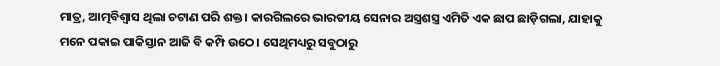ମାତ୍ର, ଆତ୍ମବିଶ୍ୱାସ ଥିଲା ଚଟାଣ ପରି ଶକ୍ତ। କାରଗିଲରେ ଭାରତୀୟ ସେନାର ଅସ୍ତ୍ରଶସ୍ତ୍ର ଏମିତି ଏକ ଛାପ ଛାଡ଼ିଗଲା, ଯାହାକୁ ମନେ ପକାଇ ପାକିସ୍ତାନ ଆଜି ବି କମ୍ପି ଉଠେ। ସେଥିମଧ୍ୟରୁ ସବୁଠାରୁ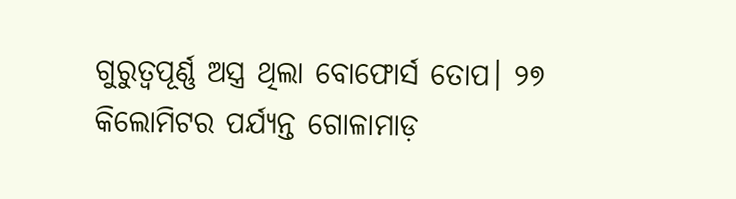ଗୁରୁତ୍ୱପୂର୍ଣ୍ଣ ଅସ୍ତ୍ର ଥିଲା ବୋଫୋର୍ସ ତୋପ। ୨୭ କିଲୋମିଟର ପର୍ଯ୍ୟନ୍ତ ଗୋଳାମାଡ଼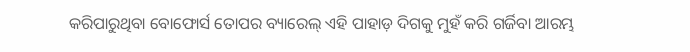କରିପାରୁଥିବା ବୋଫୋର୍ସ ତୋପର ବ୍ୟାରେଲ୍ ଏହି ପାହାଡ଼ ଦିଗକୁ ମୁହଁ କରି ଗର୍ଜିବା ଆରମ୍ଭ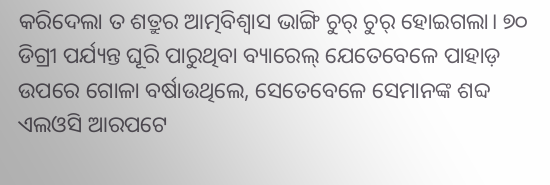କରିଦେଲା ତ ଶତ୍ରୁର ଆତ୍ମବିଶ୍ୱାସ ଭାଙ୍ଗି ଚୁର୍ ଚୁର୍ ହୋଇଗଲା। ୭୦ ଡିଗ୍ରୀ ପର୍ଯ୍ୟନ୍ତ ଘୂରି ପାରୁଥିବା ବ୍ୟାରେଲ୍ ଯେତେବେଳେ ପାହାଡ଼ ଉପରେ ଗୋଳା ବର୍ଷାଉଥିଲେ, ସେତେବେଳେ ସେମାନଙ୍କ ଶବ୍ଦ ଏଲଓସି ଆରପଟେ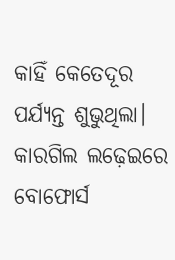କାହିଁ କେତେଦୂର ପର୍ଯ୍ୟନ୍ତ ଶୁଭୁଥିଲା। କାରଗିଲ ଲଢ଼େଇରେ ବୋଫୋର୍ସ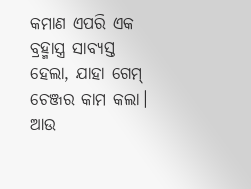କମାଣ ଏପରି ଏକ ବ୍ରହ୍ମାସ୍ତ୍ର ସାବ୍ୟସ୍ତ ହେଲା, ଯାହା ଗେମ୍ ଚେଞ୍ଜର କାମ କଲା। ଆଉ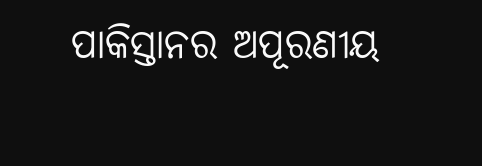ପାକିସ୍ତାନର ଅପୂରଣୀୟ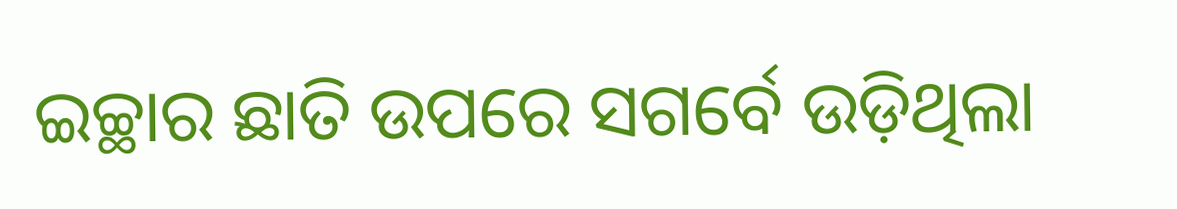ଇଚ୍ଛାର ଛାତି ଉପରେ ସଗର୍ବେ ଉଡ଼ିଥିଲା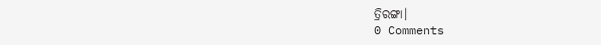ତ୍ରିରଙ୍ଗା।
0 Comments